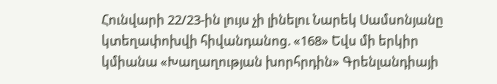Հունվարի 22/23-ին լույս չի լինելու Նարեկ Սամսոնյանը կտեղափոխվի հիվանդանոց. «168» Եվս մի երկիր կմիանա «Խաղաղության խորհրդին» Գրենլանդիայի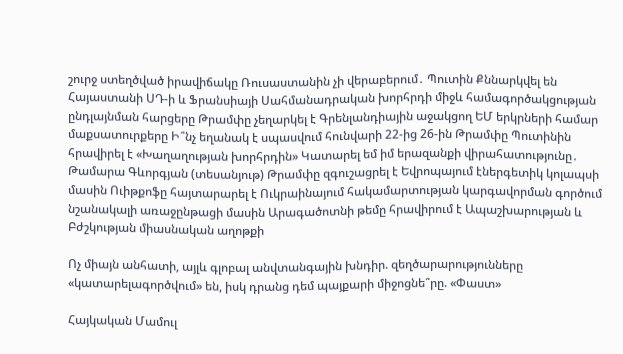շուրջ ստեղծված իրավիճակը Ռուսաստանին չի վերաբերում․ Պուտին Քննարկվել են Հայաստանի ՍԴ-ի և Ֆրանսիայի Սահմանադրական խորհրդի միջև համագործակցության ընդլայնման հարցերը Թրամփը չեղարկել է Գրենլանդիային աջակցող ԵՄ երկրների համար մաքսատուրքերը Ի՞նչ եղանակ է սպասվում հունվարի 22-ից 26-ին Թրամփը Պուտինին հրավիրել է «Խաղաղության խորհրդին» Կատարել եմ իմ երազանքի վիրահատությունը․ Թամարա Գևորգյան (տեսանյութ) Թրամփը զգուշացրել է Եվրոպայում էներգետիկ կոլապսի մասին Ուիթքոֆը հայտարարել է Ուկրաինայում հակամարտության կարգավորման գործում նշանակալի առաջընթացի մասին Արագածոտնի թեմը հրավիրում է Ապաշխարության և Բժշկության միասնական աղոթքի

Ոչ միայն անհատի, այլև գլոբալ անվտանգային խնդիր. զեղծարարությունները «կատարելագործվում» են, իսկ դրանց դեմ պայքարի միջոցնե՞րը. «Փաստ»

Հայկական Մամուլ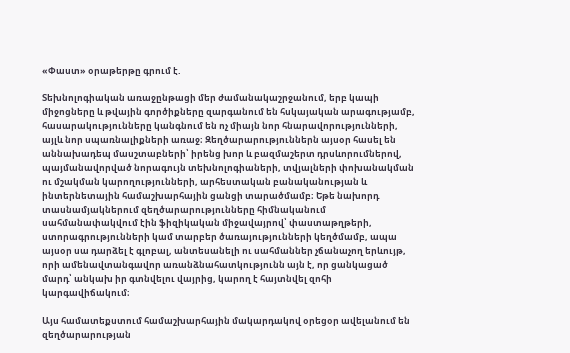«Փաստ» օրաթերթը գրում է.

Տեխնոլոգիական առաջընթացի մեր ժամանակաշրջանում, երբ կապի միջոցները և թվային գործիքները զարգանում են հսկայական արագությամբ, հասարակությունները կանգնում են ոչ միայն նոր հնարավորությունների, այլև նոր սպառնալիքների առաջ։ Զեղծարարություններն այսօր հասել են աննախադեպ մասշտաբների՝ իրենց խոր և բազմաշերտ դրսևորումներով, պայմանավորված նորագույն տեխնոլոգիաների, տվյալների փոխանակման ու մշակման կարողությունների, արհեստական բանականության և ինտերնետային համաշխարհային ցանցի տարածմամբ։ Եթե նախորդ տասնամյակներում զեղծարարությունները հիմնականում սահմանափակվում էին ֆիզիկական միջավայրով՝ փաստաթղթերի, ստորագրությունների կամ տարբեր ծառայությունների կեղծմամբ, ապա այսօր սա դարձել է գլոբալ, անտեսանելի ու սահմաններ չճանաչող երևույթ, որի ամենավտանգավոր առանձնահատկությունն այն է, որ ցանկացած մարդ՝ անկախ իր գտնվելու վայրից, կարող է հայտնվել զոհի կարգավիճակում։

Այս համատեքստում համաշխարհային մակարդակով օրեցօր ավելանում են զեղծարարության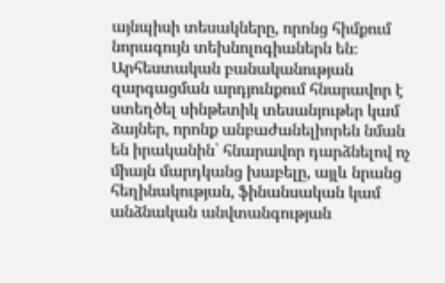այնպիսի տեսակները, որոնց հիմքում նորագույն տեխնոլոգիաներն են։ Արհեստական բանականության զարգացման արդյունքում հնարավոր է ստեղծել սինթետիկ տեսանյութեր կամ ձայներ, որոնք անբաժանելիորեն նման են իրականին՝ հնարավոր դարձնելով ոչ միայն մարդկանց խաբելը, այլև նրանց հեղինակության, ֆինանսական կամ անձնական անվտանգության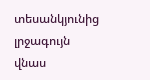տեսանկյունից լրջագույն վնաս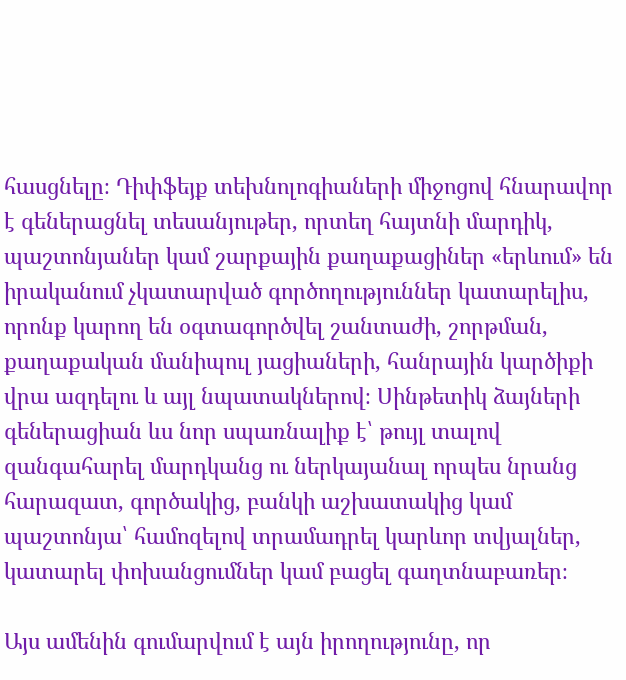հասցնելը։ Դիփֆեյք տեխնոլոգիաների միջոցով հնարավոր է գեներացնել տեսանյութեր, որտեղ հայտնի մարդիկ, պաշտոնյաներ կամ շարքային քաղաքացիներ «երևում» են իրականում չկատարված գործողություններ կատարելիս, որոնք կարող են օգտագործվել շանտաժի, շորթման, քաղաքական մանիպուլ յացիաների, հանրային կարծիքի վրա ազդելու և այլ նպատակներով։ Սինթետիկ ձայների գեներացիան ևս նոր սպառնալիք է՝ թույլ տալով զանգահարել մարդկանց ու ներկայանալ որպես նրանց հարազատ, գործակից, բանկի աշխատակից կամ պաշտոնյա՝ համոզելով տրամադրել կարևոր տվյալներ, կատարել փոխանցումներ կամ բացել գաղտնաբառեր։

Այս ամենին գումարվում է այն իրողությունը, որ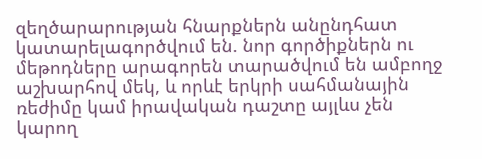զեղծարարության հնարքներն անընդհատ կատարելագործվում են. նոր գործիքներն ու մեթոդները արագորեն տարածվում են ամբողջ աշխարհով մեկ, և որևէ երկրի սահմանային ռեժիմը կամ իրավական դաշտը այլևս չեն կարող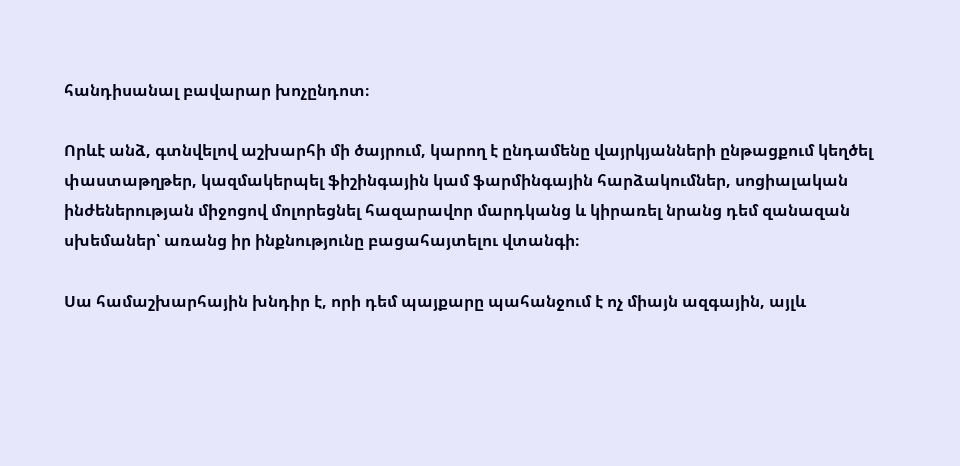հանդիսանալ բավարար խոչընդոտ։

Որևէ անձ, գտնվելով աշխարհի մի ծայրում, կարող է ընդամենը վայրկյանների ընթացքում կեղծել փաստաթղթեր, կազմակերպել ֆիշինգային կամ ֆարմինգային հարձակումներ, սոցիալական ինժեներության միջոցով մոլորեցնել հազարավոր մարդկանց և կիրառել նրանց դեմ զանազան սխեմաներ՝ առանց իր ինքնությունը բացահայտելու վտանգի։

Սա համաշխարհային խնդիր է, որի դեմ պայքարը պահանջում է ոչ միայն ազգային, այլև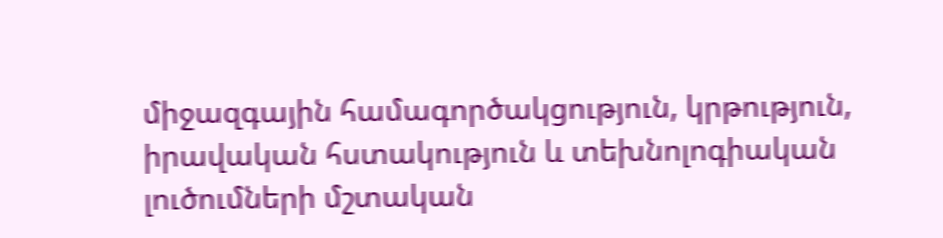միջազգային համագործակցություն, կրթություն, իրավական հստակություն և տեխնոլոգիական լուծումների մշտական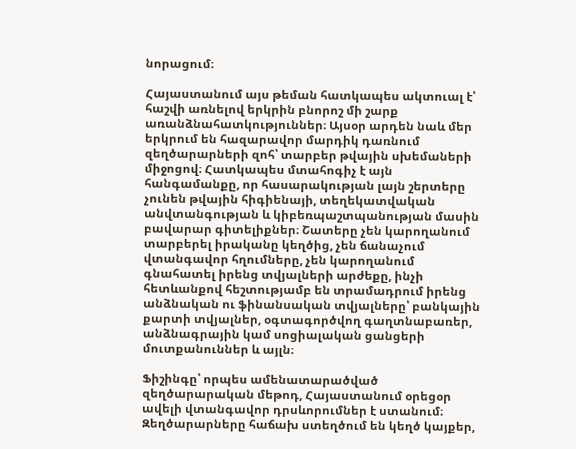նորացում։

Հայաստանում այս թեման հատկապես ակտուալ է՝ հաշվի առնելով երկրին բնորոշ մի շարք առանձնահատկություններ։ Այսօր արդեն նաև մեր երկրում են հազարավոր մարդիկ դառնում զեղծարարների զոհ՝ տարբեր թվային սխեմաների միջոցով։ Հատկապես մտահոգիչ է այն հանգամանքը, որ հասարակության լայն շերտերը չունեն թվային հիգիենայի, տեղեկատվական անվտանգության և կիբեռպաշտպանության մասին բավարար գիտելիքներ։ Շատերը չեն կարողանում տարբերել իրականը կեղծից, չեն ճանաչում վտանգավոր հղումները, չեն կարողանում գնահատել իրենց տվյալների արժեքը, ինչի հետևանքով հեշտությամբ են տրամադրում իրենց անձնական ու ֆինանսական տվյալները՝ բանկային քարտի տվյալներ, օգտագործվող գաղտնաբառեր, անձնագրային կամ սոցիալական ցանցերի մուտքանուններ և այլն։

Ֆիշինգը՝ որպես ամենատարածված զեղծարարական մեթոդ, Հայաստանում օրեցօր ավելի վտանգավոր դրսևորումներ է ստանում։ Զեղծարարները հաճախ ստեղծում են կեղծ կայքեր,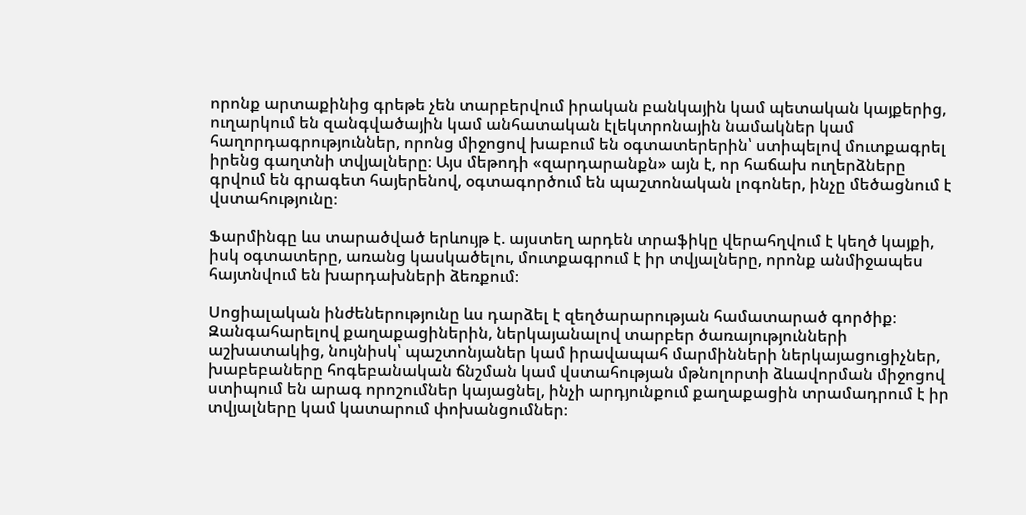որոնք արտաքինից գրեթե չեն տարբերվում իրական բանկային կամ պետական կայքերից, ուղարկում են զանգվածային կամ անհատական էլեկտրոնային նամակներ կամ հաղորդագրություններ, որոնց միջոցով խաբում են օգտատերերին՝ ստիպելով մուտքագրել իրենց գաղտնի տվյալները։ Այս մեթոդի «զարդարանքն» այն է, որ հաճախ ուղերձները գրվում են գրագետ հայերենով, օգտագործում են պաշտոնական լոգոներ, ինչը մեծացնում է վստահությունը։

Ֆարմինգը ևս տարածված երևույթ է. այստեղ արդեն տրաֆիկը վերահղվում է կեղծ կայքի, իսկ օգտատերը, առանց կասկածելու, մուտքագրում է իր տվյալները, որոնք անմիջապես հայտնվում են խարդախների ձեռքում։

Սոցիալական ինժեներությունը ևս դարձել է զեղծարարության համատարած գործիք։ Զանգահարելով քաղաքացիներին, ներկայանալով տարբեր ծառայությունների աշխատակից, նույնիսկ՝ պաշտոնյաներ կամ իրավապահ մարմինների ներկայացուցիչներ, խաբեբաները հոգեբանական ճնշման կամ վստահության մթնոլորտի ձևավորման միջոցով ստիպում են արագ որոշումներ կայացնել, ինչի արդյունքում քաղաքացին տրամադրում է իր տվյալները կամ կատարում փոխանցումներ։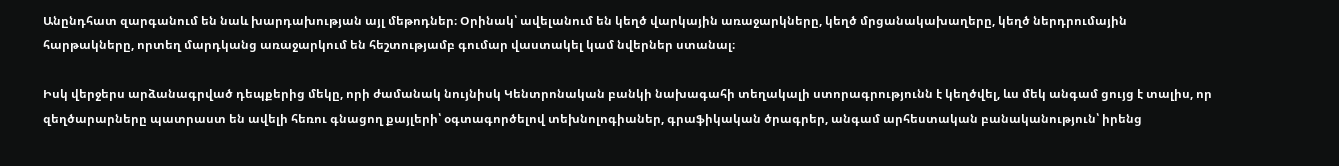Անընդհատ զարգանում են նաև խարդախության այլ մեթոդներ։ Օրինակ՝ ավելանում են կեղծ վարկային առաջարկները, կեղծ մրցանակախաղերը, կեղծ ներդրումային հարթակները, որտեղ մարդկանց առաջարկում են հեշտությամբ գումար վաստակել կամ նվերներ ստանալ։

Իսկ վերջերս արձանագրված դեպքերից մեկը, որի ժամանակ նույնիսկ Կենտրոնական բանկի նախագահի տեղակալի ստորագրությունն է կեղծվել, ևս մեկ անգամ ցույց է տալիս, որ զեղծարարները պատրաստ են ավելի հեռու գնացող քայլերի՝ օգտագործելով տեխնոլոգիաներ, գրաֆիկական ծրագրեր, անգամ արհեստական բանականություն՝ իրենց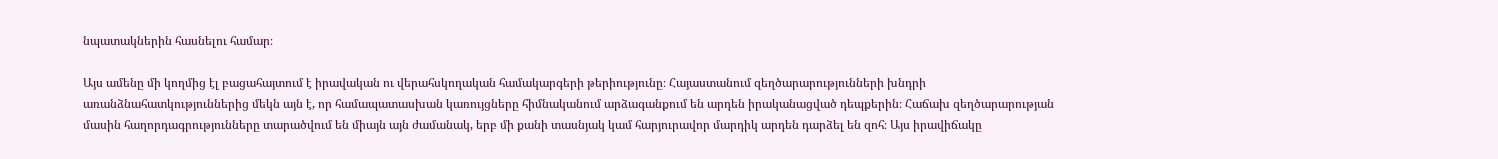նպատակներին հասնելու համար։

Այս ամենը մի կողմից էլ բացահայտում է իրավական ու վերահսկողական համակարգերի թերիությունը։ Հայաստանում զեղծարարությունների խնդրի առանձնահատկություններից մեկն այն է, որ համապատասխան կառույցները հիմնականում արձագանքում են արդեն իրականացված դեպքերին։ Հաճախ զեղծարարության մասին հաղորդագրությունները տարածվում են միայն այն ժամանակ, երբ մի քանի տասնյակ կամ հարյուրավոր մարդիկ արդեն դարձել են զոհ։ Այս իրավիճակը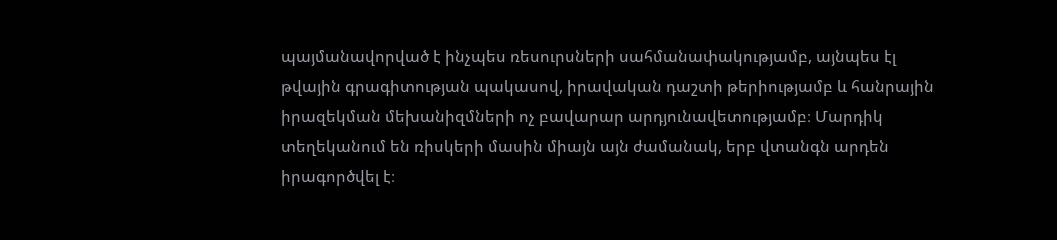պայմանավորված է ինչպես ռեսուրսների սահմանափակությամբ, այնպես էլ թվային գրագիտության պակասով, իրավական դաշտի թերիությամբ և հանրային իրազեկման մեխանիզմների ոչ բավարար արդյունավետությամբ։ Մարդիկ տեղեկանում են ռիսկերի մասին միայն այն ժամանակ, երբ վտանգն արդեն իրագործվել է։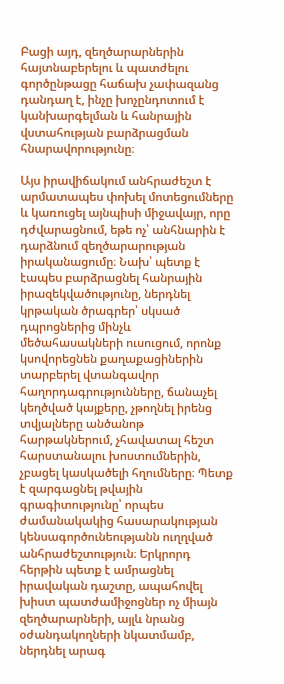Բացի այդ, զեղծարարներին հայտնաբերելու և պատժելու գործընթացը հաճախ չափազանց դանդաղ է, ինչը խոչընդոտում է կանխարգելման և հանրային վստահության բարձրացման հնարավորությունը։

Այս իրավիճակում անհրաժեշտ է արմատապես փոխել մոտեցումները և կառուցել այնպիսի միջավայր, որը դժվարացնում, եթե ոչ՝ անհնարին է դարձնում զեղծարարության իրականացումը։ Նախ՝ պետք է էապես բարձրացնել հանրային իրազեկվածությունը, ներդնել կրթական ծրագրեր՝ սկսած դպրոցներից մինչև մեծահասակների ուսուցում, որոնք կսովորեցնեն քաղաքացիներին տարբերել վտանգավոր հաղորդագրությունները, ճանաչել կեղծված կայքերը, չթողնել իրենց տվյալները անծանոթ հարթակներում, չհավատալ հեշտ հարստանալու խոստումներին, չբացել կասկածելի հղումները։ Պետք է զարգացնել թվային գրագիտությունը՝ որպես ժամանակակից հասարակության կենսագործունեությանն ուղղված անհրաժեշտություն։ Երկրորդ հերթին պետք է ամրացնել իրավական դաշտը, ապահովել խիստ պատժամիջոցներ ոչ միայն զեղծարարների, այլև նրանց օժանդակողների նկատմամբ, ներդնել արագ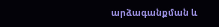արձագանքման և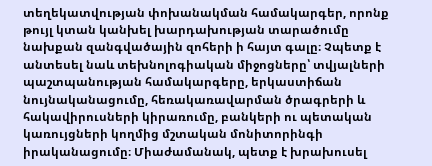տեղեկատվության փոխանակման համակարգեր, որոնք թույլ կտան կանխել խարդախության տարածումը նախքան զանգվածային զոհերի ի հայտ գալը։ Չպետք է անտեսել նաև տեխնոլոգիական միջոցները՝ տվյալների պաշտպանության համակարգերը, երկաստիճան նույնականացումը, հեռակառավարման ծրագրերի և հակավիրուսների կիրառումը, բանկերի ու պետական կառույցների կողմից մշտական մոնիտորինգի իրականացումը։ Միաժամանակ, պետք է խրախուսել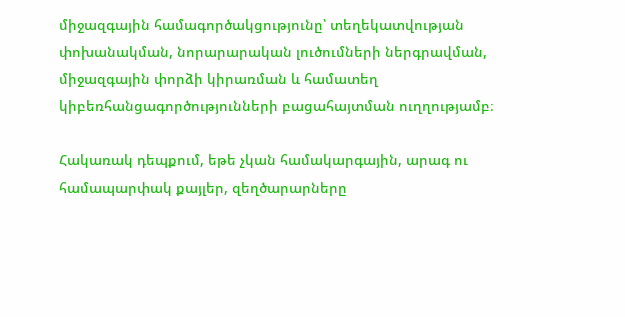միջազգային համագործակցությունը՝ տեղեկատվության փոխանակման, նորարարական լուծումների ներգրավման, միջազգային փորձի կիրառման և համատեղ կիբեռհանցագործությունների բացահայտման ուղղությամբ։

Հակառակ դեպքում, եթե չկան համակարգային, արագ ու համապարփակ քայլեր, զեղծարարները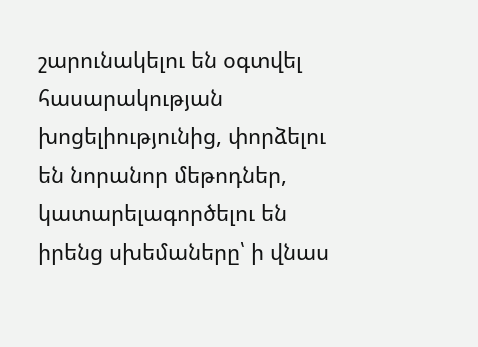շարունակելու են օգտվել հասարակության խոցելիությունից, փորձելու են նորանոր մեթոդներ, կատարելագործելու են իրենց սխեմաները՝ ի վնաս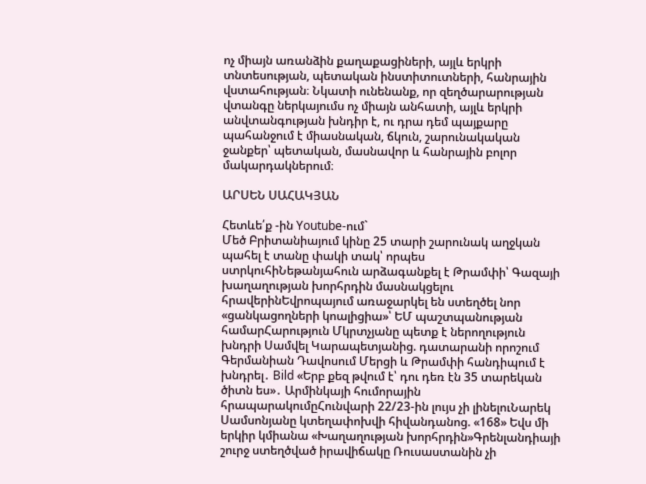ոչ միայն առանձին քաղաքացիների, այլև երկրի տնտեսության, պետական ինստիտուտների, հանրային վստահության։ Նկատի ունենանք, որ զեղծարարության վտանգը ներկայումս ոչ միայն անհատի, այլև երկրի անվտանգության խնդիր է, ու դրա դեմ պայքարը պահանջում է միասնական, ճկուն, շարունակական ջանքեր՝ պետական, մասնավոր և հանրային բոլոր մակարդակներում։

ԱՐՍԵՆ ՍԱՀԱԿՅԱՆ

Հետևե՛ք -ին Youtube-ում`
Մեծ Բրիտանիայում կինը 25 տարի շարունակ աղջկան պահել է տանը փակի տակ՝ որպես ստրկուհիՆեթանյահուն արձագանքել է Թրամփի՝ Գազայի խաղաղության խորհրդին մասնակցելու հրավերինԵվրոպայում առաջարկել են ստեղծել նոր «ցանկացողների կոալիցիա»՝ ԵՄ պաշտպանության համարՀարություն Մկրտչյանը պետք է ներողություն խնդրի Սամվել Կարապետյանից. դատարանի որոշում Գերմանիան Դավոսում Մերցի և Թրամփի հանդիպում է խնդրել․ Bild «Երբ քեզ թվում է՝ դու դեռ էն 35 տարեկան ծիտն ես»․ Արմինկայի հումորային հրապարակումըՀունվարի 22/23-ին լույս չի լինելուՆարեկ Սամսոնյանը կտեղափոխվի հիվանդանոց. «168» Եվս մի երկիր կմիանա «Խաղաղության խորհրդին»Գրենլանդիայի շուրջ ստեղծված իրավիճակը Ռուսաստանին չի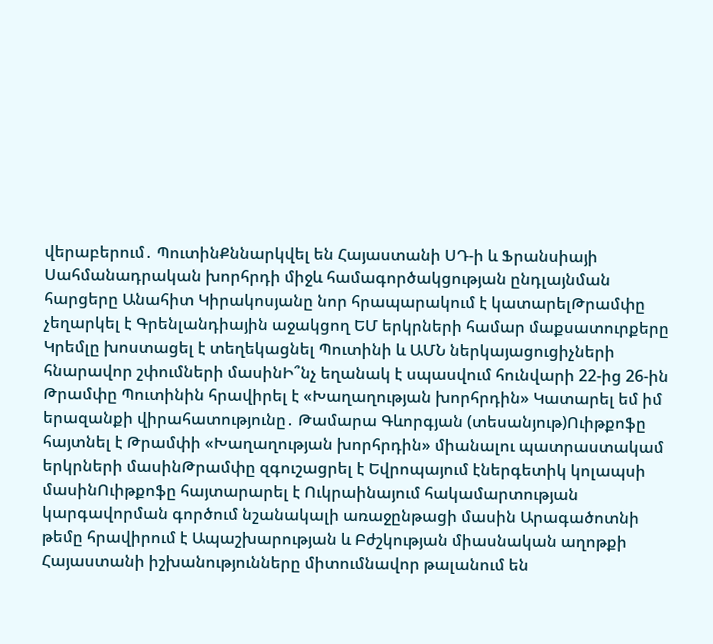վերաբերում․ ՊուտինՔննարկվել են Հայաստանի ՍԴ-ի և Ֆրանսիայի Սահմանադրական խորհրդի միջև համագործակցության ընդլայնման հարցերը Անահիտ Կիրակոսյանը նոր հրապարակում է կատարելԹրամփը չեղարկել է Գրենլանդիային աջակցող ԵՄ երկրների համար մաքսատուրքերը Կրեմլը խոստացել է տեղեկացնել Պուտինի և ԱՄՆ ներկայացուցիչների հնարավոր շփումների մասինԻ՞նչ եղանակ է սպասվում հունվարի 22-ից 26-ին Թրամփը Պուտինին հրավիրել է «Խաղաղության խորհրդին» Կատարել եմ իմ երազանքի վիրահատությունը․ Թամարա Գևորգյան (տեսանյութ)Ուիթքոֆը հայտնել է Թրամփի «Խաղաղության խորհրդին» միանալու պատրաստակամ երկրների մասինԹրամփը զգուշացրել է Եվրոպայում էներգետիկ կոլապսի մասինՈւիթքոֆը հայտարարել է Ուկրաինայում հակամարտության կարգավորման գործում նշանակալի առաջընթացի մասին Արագածոտնի թեմը հրավիրում է Ապաշխարության և Բժշկության միասնական աղոթքի Հայաստանի իշխանությունները միտումնավոր թալանում են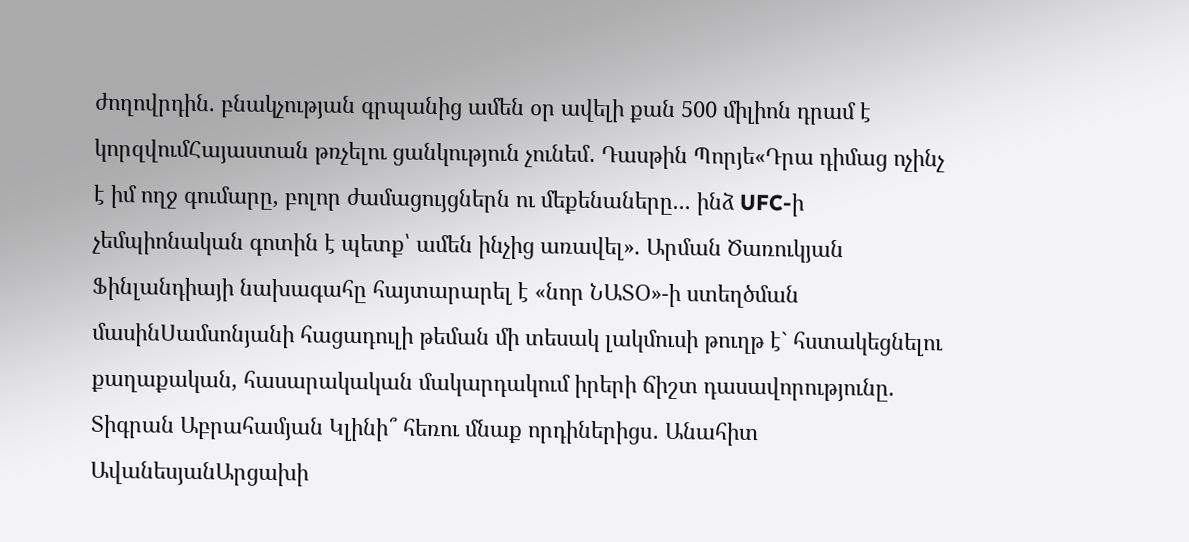ժողովրդին. բնակչության գրպանից ամեն օր ավելի քան 500 միլիոն դրամ է կորզվումՀայաստան թռչելու ցանկություն չունեմ․ Դասթին Պորյե«Դրա դիմաց ոչինչ է իմ ողջ գումարը, բոլոր ժամացույցներն ու մեքենաները... ինձ UFC-ի չեմպիոնական գոտին է պետք՝ ամեն ինչից առավել». Արման Ծառուկյան Ֆինլանդիայի նախագահը հայտարարել է «նոր ՆԱՏՕ»-ի ստեղծման մասինՍամսոնյանի հացադուլի թեման մի տեսակ լակմուսի թուղթ է` հստակեցնելու քաղաքական, հասարակական մակարդակում իրերի ճիշտ դասավորությունը. Տիգրան Աբրահամյան Կլինի՞ հեռու մնաք որդիներիցս․ Անահիտ ԱվանեսյանԱրցախի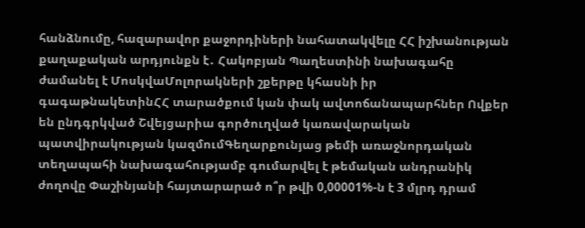հանձնումը, հազարավոր քաջորդիների նահատակվելը ՀՀ իշխանության քաղաքական արդյունքն է․ Հակոբյան Պաղեստինի նախագահը ժամանել է ՄոսկվաՄոլորակների շքերթը կհասնի իր գագաթնակետինՀՀ տարածքում կան փակ ավտոճանապարհներ Ովքեր են ընդգրկված Շվեյցարիա գործուղված կառավարական պատվիրակության կազմումԳեղարքունյաց թեմի առաջնորդական տեղապահի նախագահությամբ գումարվել է թեմական անդրանիկ ժողովը Փաշինյանի հայտարարած ո՞ր թվի 0,00001%-ն է 3 մլրդ դրամ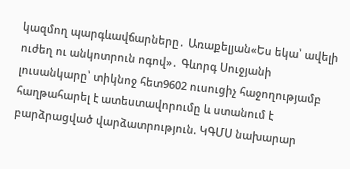կազմող պարգևավճարները․ Առաքելյան«Ես եկա՝ ավելի ուժեղ ու անկոտրուն ոգով»․ Գևորգ Սուջյանի լուսանկարը՝ տիկնոջ հետ9602 ուսուցիչ հաջողությամբ հաղթահարել է ատեստավորումը և ստանում է բարձրացված վարձատրություն. ԿԳՄՍ նախարար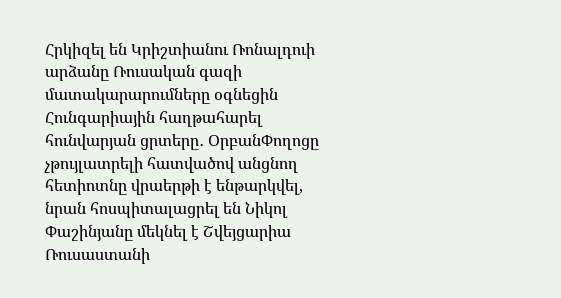Հրկիզել են Կրիշտիանու Ռոնալդուի արձանը Ռուսական գազի մատակարարումները օգնեցին Հունգարիային հաղթահարել հունվարյան ցրտերը․ ՕրբանՓողոցը չթույլատրելի հատվածով անցնող հետիոտնը վրաերթի է ենթարկվել, նրան հոսպիտալացրել են Նիկոլ Փաշինյանը մեկնել է Շվեյցարիա Ռուսաստանի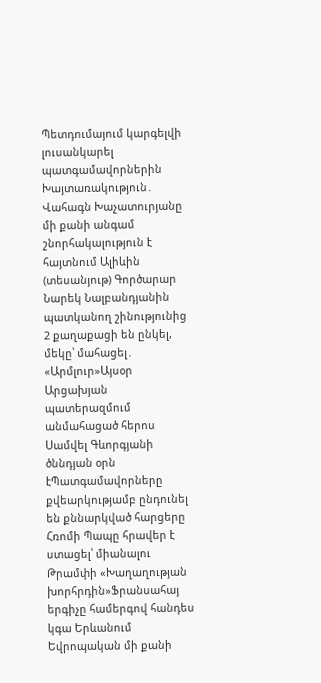Պետդումայում կարգելվի լուսանկարել պատգամավորներին Խայտառակություն․ Վահագն Խաչատուրյանը մի քանի անգամ շնորհակալություն է հայտնում Ալիևին (տեսանյութ) Գործարար Նարեկ Նալբանդյանին պատկանող շինությունից 2 քաղաքացի են ընկել, մեկը՝ մահացել․ «Արմլուր»Այսօր Արցախյան պատերազմում անմահացած հերոս Սամվել Գևորգյանի ծննդյան օրն էՊատգամավորները քվեարկությամբ ընդունել են քննարկված հարցերը Հռոմի Պապը հրավեր է ստացել՝ միանալու Թրամփի «Խաղաղության խորհրդին»Ֆրանսահայ երգիչը համերգով հանդես կգա Երևանում Եվրոպական մի քանի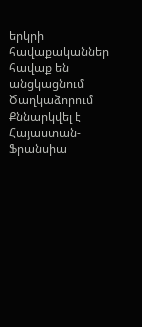երկրի հավաքականներ հավաք են անցկացնում Ծաղկաձորում Քննարկվել է Հայաստան-Ֆրանսիա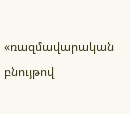«ռազմավարական բնույթով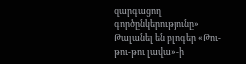զարգացող գործընկերությունը» Թալանել են բլոգեր «Թու-թու-թու լավա»-ի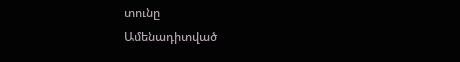տունը
Ամենադիտված